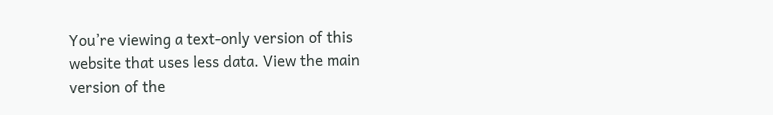You’re viewing a text-only version of this website that uses less data. View the main version of the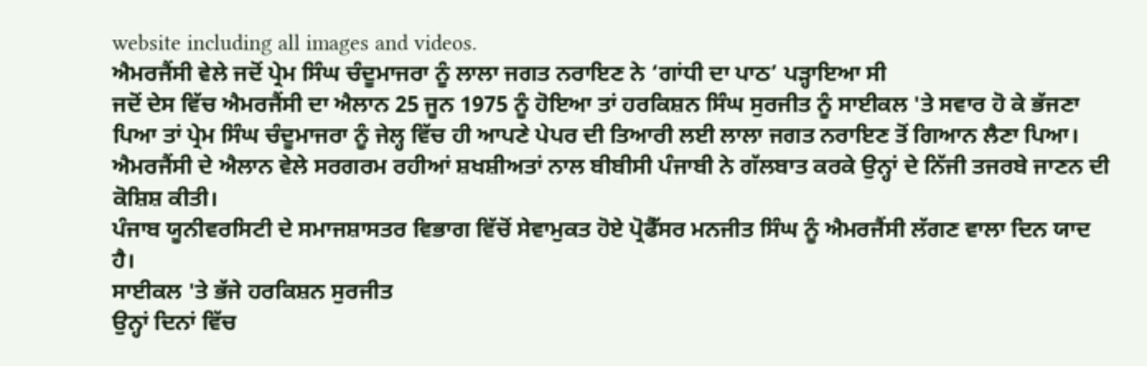website including all images and videos.
ਐਮਰਜੈਂਸੀ ਵੇਲੇ ਜਦੋਂ ਪ੍ਰੇਮ ਸਿੰਘ ਚੰਦੂਮਾਜਰਾ ਨੂੰ ਲਾਲਾ ਜਗਤ ਨਰਾਇਣ ਨੇ ‘ਗਾਂਧੀ ਦਾ ਪਾਠ’ ਪੜ੍ਹਾਇਆ ਸੀ
ਜਦੋਂ ਦੇਸ ਵਿੱਚ ਐਮਰਜੈਂਸੀ ਦਾ ਐਲਾਨ 25 ਜੂਨ 1975 ਨੂੰ ਹੋਇਆ ਤਾਂ ਹਰਕਿਸ਼ਨ ਸਿੰਘ ਸੁਰਜੀਤ ਨੂੰ ਸਾਈਕਲ 'ਤੇ ਸਵਾਰ ਹੋ ਕੇ ਭੱਜਣਾ ਪਿਆ ਤਾਂ ਪ੍ਰੇਮ ਸਿੰਘ ਚੰਦੂਮਾਜਰਾ ਨੂੰ ਜੇਲ੍ਹ ਵਿੱਚ ਹੀ ਆਪਣੇ ਪੇਪਰ ਦੀ ਤਿਆਰੀ ਲਈ ਲਾਲਾ ਜਗਤ ਨਰਾਇਣ ਤੋਂ ਗਿਆਨ ਲੈਣਾ ਪਿਆ।
ਐਮਰਜੈਂਸੀ ਦੇ ਐਲਾਨ ਵੇਲੇ ਸਰਗਰਮ ਰਹੀਆਂ ਸ਼ਖਸ਼ੀਅਤਾਂ ਨਾਲ ਬੀਬੀਸੀ ਪੰਜਾਬੀ ਨੇ ਗੱਲਬਾਤ ਕਰਕੇ ਉਨ੍ਹਾਂ ਦੇ ਨਿੱਜੀ ਤਜਰਬੇ ਜਾਣਨ ਦੀ ਕੋਸ਼ਿਸ਼ ਕੀਤੀ।
ਪੰਜਾਬ ਯੂਨੀਵਰਸਿਟੀ ਦੇ ਸਮਾਜਸ਼ਾਸਤਰ ਵਿਭਾਗ ਵਿੱਚੋਂ ਸੇਵਾਮੁਕਤ ਹੋਏ ਪ੍ਰੋਫੈੱਸਰ ਮਨਜੀਤ ਸਿੰਘ ਨੂੰ ਐਮਰਜੈਂਸੀ ਲੱਗਣ ਵਾਲਾ ਦਿਨ ਯਾਦ ਹੈ।
ਸਾਈਕਲ 'ਤੇ ਭੱਜੇ ਹਰਕਿਸ਼ਨ ਸੁਰਜੀਤ
ਉਨ੍ਹਾਂ ਦਿਨਾਂ ਵਿੱਚ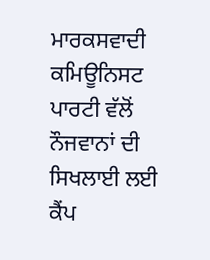ਮਾਰਕਸਵਾਦੀ ਕਮਿਊਨਿਸਟ ਪਾਰਟੀ ਵੱਲੋਂ ਨੌਜਵਾਨਾਂ ਦੀ ਸਿਖਲਾਈ ਲਈ ਕੈਂਪ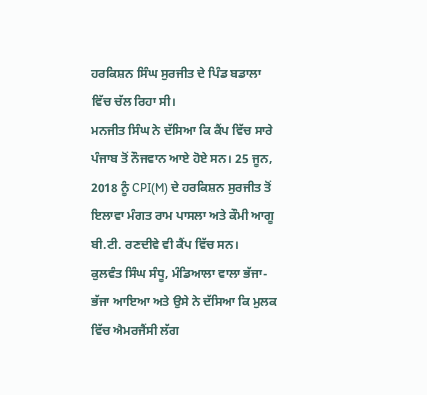ਹਰਕਿਸ਼ਨ ਸਿੰਘ ਸੁਰਜੀਤ ਦੇ ਪਿੰਡ ਬਡਾਲਾ ਵਿੱਚ ਚੱਲ ਰਿਹਾ ਸੀ।
ਮਨਜੀਤ ਸਿੰਘ ਨੇ ਦੱਸਿਆ ਕਿ ਕੈਂਪ ਵਿੱਚ ਸਾਰੇ ਪੰਜਾਬ ਤੋਂ ਨੌਜਵਾਨ ਆਏ ਹੋਏ ਸਨ। 25 ਜੂਨ, 2018 ਨੂੰ CPI(M) ਦੇ ਹਰਕਿਸ਼ਨ ਸੁਰਜੀਤ ਤੋਂ ਇਲਾਵਾ ਮੰਗਤ ਰਾਮ ਪਾਸਲਾ ਅਤੇ ਕੌਮੀ ਆਗੂ ਬੀ.ਟੀ. ਰਣਦੀਵੇ ਵੀ ਕੈਂਪ ਵਿੱਚ ਸਨ।
ਕੁਲਵੰਤ ਸਿੰਘ ਸੰਧੂ, ਮੰਡਿਆਲਾ ਵਾਲਾ ਭੱਜਾ-ਭੱਜਾ ਆਇਆ ਅਤੇ ਉਸੇ ਨੇ ਦੱਸਿਆ ਕਿ ਮੁਲਕ ਵਿੱਚ ਐਮਰਜੈਂਸੀ ਲੱਗ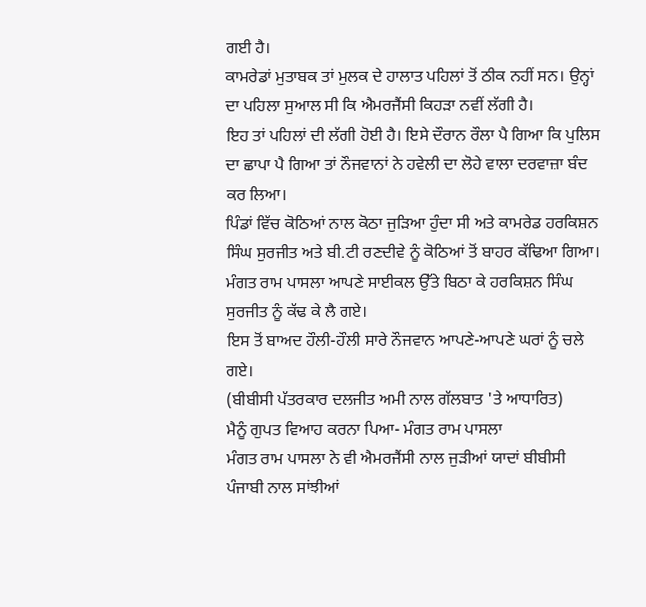ਗਈ ਹੈ।
ਕਾਮਰੇਡਾਂ ਮੁਤਾਬਕ ਤਾਂ ਮੁਲਕ ਦੇ ਹਾਲਾਤ ਪਹਿਲਾਂ ਤੋਂ ਠੀਕ ਨਹੀਂ ਸਨ। ਉਨ੍ਹਾਂ ਦਾ ਪਹਿਲਾ ਸੁਆਲ ਸੀ ਕਿ ਐਮਰਜੈਂਸੀ ਕਿਹੜਾ ਨਵੀਂ ਲੱਗੀ ਹੈ।
ਇਹ ਤਾਂ ਪਹਿਲਾਂ ਦੀ ਲੱਗੀ ਹੋਈ ਹੈ। ਇਸੇ ਦੌਰਾਨ ਰੌਲਾ ਪੈ ਗਿਆ ਕਿ ਪੁਲਿਸ ਦਾ ਛਾਪਾ ਪੈ ਗਿਆ ਤਾਂ ਨੌਜਵਾਨਾਂ ਨੇ ਹਵੇਲੀ ਦਾ ਲੋਹੇ ਵਾਲਾ ਦਰਵਾਜ਼ਾ ਬੰਦ ਕਰ ਲਿਆ।
ਪਿੰਡਾਂ ਵਿੱਚ ਕੋਠਿਆਂ ਨਾਲ ਕੋਠਾ ਜੁੜਿਆ ਹੁੰਦਾ ਸੀ ਅਤੇ ਕਾਮਰੇਡ ਹਰਕਿਸ਼ਨ ਸਿੰਘ ਸੁਰਜੀਤ ਅਤੇ ਬੀ.ਟੀ ਰਣਦੀਵੇ ਨੂੰ ਕੋਠਿਆਂ ਤੋਂ ਬਾਹਰ ਕੱਢਿਆ ਗਿਆ।
ਮੰਗਤ ਰਾਮ ਪਾਸਲਾ ਆਪਣੇ ਸਾਈਕਲ ਉੱਤੇ ਬਿਠਾ ਕੇ ਹਰਕਿਸ਼ਨ ਸਿੰਘ ਸੁਰਜੀਤ ਨੂੰ ਕੱਢ ਕੇ ਲੈ ਗਏ।
ਇਸ ਤੋਂ ਬਾਅਦ ਹੌਲੀ-ਹੌਲੀ ਸਾਰੇ ਨੌਜਵਾਨ ਆਪਣੇ-ਆਪਣੇ ਘਰਾਂ ਨੂੰ ਚਲੇ ਗਏ।
(ਬੀਬੀਸੀ ਪੱਤਰਕਾਰ ਦਲਜੀਤ ਅਮੀ ਨਾਲ ਗੱਲਬਾਤ 'ਤੇ ਆਧਾਰਿਤ)
ਮੈਨੂੰ ਗੁਪਤ ਵਿਆਹ ਕਰਨਾ ਪਿਆ- ਮੰਗਤ ਰਾਮ ਪਾਸਲਾ
ਮੰਗਤ ਰਾਮ ਪਾਸਲਾ ਨੇ ਵੀ ਐਮਰਜੈਂਸੀ ਨਾਲ ਜੁੜੀਆਂ ਯਾਦਾਂ ਬੀਬੀਸੀ ਪੰਜਾਬੀ ਨਾਲ ਸਾਂਝੀਆਂ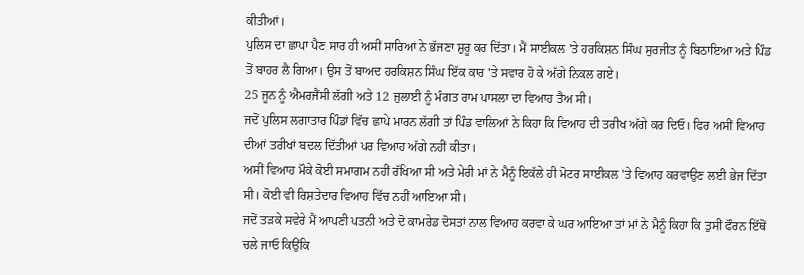ਕੀਤੀਆਂ।
ਪੁਲਿਸ ਦਾ ਛਾਪਾ ਪੈਣ ਸਾਰ ਹੀ ਅਸੀਂ ਸਾਰਿਆਂ ਨੇ ਭੱਜਣਾ ਸ਼ੁਰੂ ਕਰ ਦਿੱਤਾ। ਮੈਂ ਸਾਈਕਲ 'ਤੇ ਹਰਕਿਸ਼ਨ ਸਿੰਘ ਸੁਰਜੀਤ ਨੂੰ ਬਿਠਾਇਆ ਅਤੇ ਪਿੰਡ ਤੋਂ ਬਾਹਰ ਲੈ ਗਿਆ। ਉਸ ਤੋਂ ਬਾਅਦ ਹਰਕਿਸ਼ਨ ਸਿੰਘ ਇੱਕ ਕਾਰ 'ਤੇ ਸਵਾਰ ਹੋ ਕੇ ਅੱਗੇ ਨਿਕਲ ਗਏ।
25 ਜੂਨ ਨੂੰ ਐਮਰਜੈਂਸੀ ਲੱਗੀ ਅਤੇ 12 ਜੁਲਾਈ ਨੂੰ ਮੰਗਤ ਰਾਮ ਪਾਸਲਾ ਦਾ ਵਿਆਹ ਤੈਅ ਸੀ।
ਜਦੋਂ ਪੁਲਿਸ ਲਗਾਤਾਰ ਪਿੰਡਾਂ ਵਿੱਚ ਛਾਪੇ ਮਾਰਨ ਲੱਗੀ ਤਾਂ ਪਿੰਡ ਵਾਲਿਆਂ ਨੇ ਕਿਹਾ ਕਿ ਵਿਆਹ ਦੀ ਤਰੀਖ ਅੱਗੇ ਕਰ ਦਿਓ। ਫਿਰ ਅਸੀਂ ਵਿਆਹ ਦੀਆਂ ਤਰੀਖਾਂ ਬਦਲ ਦਿੱਤੀਆਂ ਪਰ ਵਿਆਹ ਅੱਗੇ ਨਹੀਂ ਕੀਤਾ।
ਅਸੀਂ ਵਿਆਹ ਮੌਕੇ ਕੋਈ ਸਮਾਗਮ ਨਹੀਂ ਰੱਖਿਆ ਸੀ ਅਤੇ ਮੇਰੀ ਮਾਂ ਨੇ ਮੈਨੂੰ ਇਕੱਲੇ ਹੀ ਮੋਟਰ ਸਾਈਕਲ 'ਤੇ ਵਿਆਹ ਕਰਵਾਉਣ ਲਈ ਭੇਜ ਦਿੱਤਾ ਸੀ। ਕੋਈ ਵੀ ਰਿਸ਼ਤੇਦਾਰ ਵਿਆਹ ਵਿੱਚ ਨਹੀਂ ਆਇਆ ਸੀ।
ਜਦੋਂ ਤੜਕੇ ਸਵੇਰੇ ਮੈਂ ਆਪਣੀ ਪਤਨੀ ਅਤੇ ਦੋ ਕਾਮਰੇਡ ਦੋਸਤਾਂ ਨਾਲ ਵਿਆਹ ਕਰਵਾ ਕੇ ਘਰ ਆਇਆ ਤਾਂ ਮਾਂ ਨੇ ਮੈਨੂੰ ਕਿਹਾ ਕਿ ਤੁਸੀਂ ਫੌਰਨ ਇੱਥੋਂ ਚਲੇ ਜਾਓ ਕਿਉਂਕਿ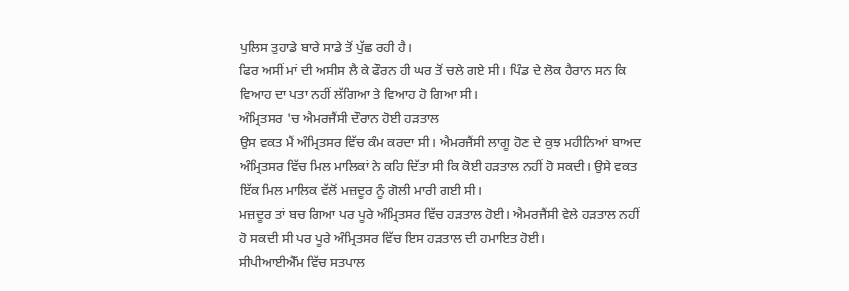ਪੁਲਿਸ ਤੁਹਾਡੇ ਬਾਰੇ ਸਾਡੇ ਤੋਂ ਪੁੱਛ ਰਹੀ ਹੈ।
ਫਿਰ ਅਸੀਂ ਮਾਂ ਦੀ ਅਸੀਸ ਲੈ ਕੇ ਫੌਰਨ ਹੀ ਘਰ ਤੋਂ ਚਲੇ ਗਏ ਸੀ। ਪਿੰਡ ਦੇ ਲੋਕ ਹੈਰਾਨ ਸਨ ਕਿ ਵਿਆਹ ਦਾ ਪਤਾ ਨਹੀਂ ਲੱਗਿਆ ਤੇ ਵਿਆਹ ਹੋ ਗਿਆ ਸੀ।
ਅੰਮ੍ਰਿਤਸਰ 'ਚ ਐਮਰਜੈਂਸੀ ਦੌਰਾਨ ਹੋਈ ਹੜਤਾਲ
ਉਸ ਵਕਤ ਮੈਂ ਅੰਮ੍ਰਿਤਸਰ ਵਿੱਚ ਕੰਮ ਕਰਦਾ ਸੀ। ਐਮਰਜੈਂਸੀ ਲਾਗੂ ਹੋਣ ਦੇ ਕੁਝ ਮਹੀਨਿਆਂ ਬਾਅਦ ਅੰਮ੍ਰਿਤਸਰ ਵਿੱਚ ਮਿਲ ਮਾਲਿਕਾਂ ਨੇ ਕਹਿ ਦਿੱਤਾ ਸੀ ਕਿ ਕੋਈ ਹੜਤਾਲ ਨਹੀਂ ਹੋ ਸਕਦੀ। ਉਸੇ ਵਕਤ ਇੱਕ ਮਿਲ ਮਾਲਿਕ ਵੱਲੋਂ ਮਜ਼ਦੂਰ ਨੂੰ ਗੋਲੀ ਮਾਰੀ ਗਈ ਸੀ।
ਮਜ਼ਦੂਰ ਤਾਂ ਬਚ ਗਿਆ ਪਰ ਪੂਰੇ ਅੰਮ੍ਰਿਤਸਰ ਵਿੱਚ ਹੜਤਾਲ ਹੋਈ। ਐਮਰਜੈਂਸੀ ਵੇਲੇ ਹੜਤਾਲ ਨਹੀਂ ਹੋ ਸਕਦੀ ਸੀ ਪਰ ਪੂਰੇ ਅੰਮ੍ਰਿਤਸਰ ਵਿੱਚ ਇਸ ਹੜਤਾਲ ਦੀ ਹਮਾਇਤ ਹੋਈ।
ਸੀਪੀਆਈਐੱਮ ਵਿੱਚ ਸਤਪਾਲ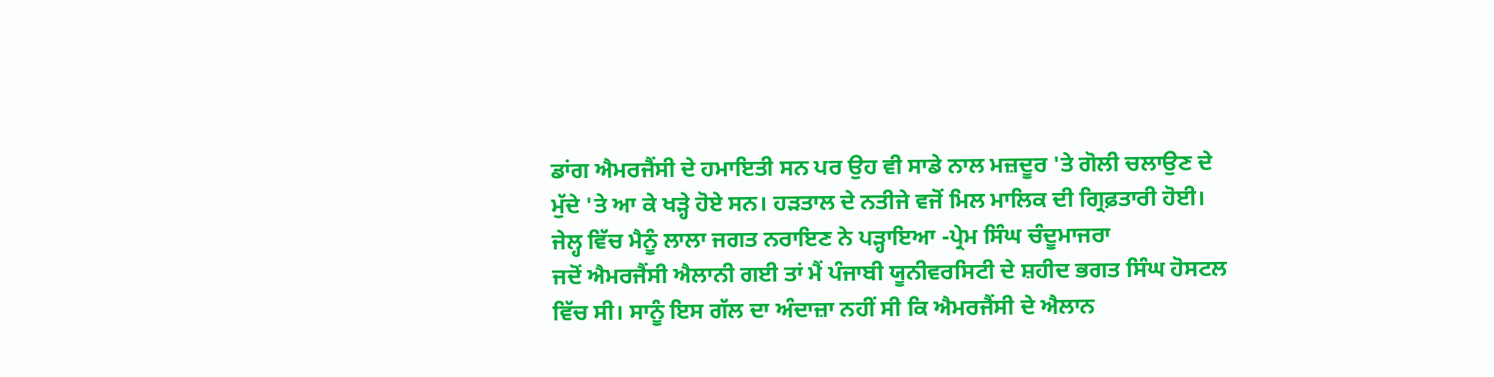ਡਾਂਗ ਐਮਰਜੈਂਸੀ ਦੇ ਹਮਾਇਤੀ ਸਨ ਪਰ ਉਹ ਵੀ ਸਾਡੇ ਨਾਲ ਮਜ਼ਦੂਰ 'ਤੇ ਗੋਲੀ ਚਲਾਉਣ ਦੇ ਮੁੱਦੇ 'ਤੇ ਆ ਕੇ ਖੜ੍ਹੇ ਹੋਏ ਸਨ। ਹੜਤਾਲ ਦੇ ਨਤੀਜੇ ਵਜੋਂ ਮਿਲ ਮਾਲਿਕ ਦੀ ਗ੍ਰਿਫ਼ਤਾਰੀ ਹੋਈ।
ਜੇਲ੍ਹ ਵਿੱਚ ਮੈਨੂੰ ਲਾਲਾ ਜਗਤ ਨਰਾਇਣ ਨੇ ਪੜ੍ਹਾਇਆ -ਪ੍ਰੇਮ ਸਿੰਘ ਚੰਦੂਮਾਜਰਾ
ਜਦੋਂ ਐਮਰਜੈਂਸੀ ਐਲਾਨੀ ਗਈ ਤਾਂ ਮੈਂ ਪੰਜਾਬੀ ਯੂਨੀਵਰਸਿਟੀ ਦੇ ਸ਼ਹੀਦ ਭਗਤ ਸਿੰਘ ਹੋਸਟਲ ਵਿੱਚ ਸੀ। ਸਾਨੂੰ ਇਸ ਗੱਲ ਦਾ ਅੰਦਾਜ਼ਾ ਨਹੀਂ ਸੀ ਕਿ ਐਮਰਜੈਂਸੀ ਦੇ ਐਲਾਨ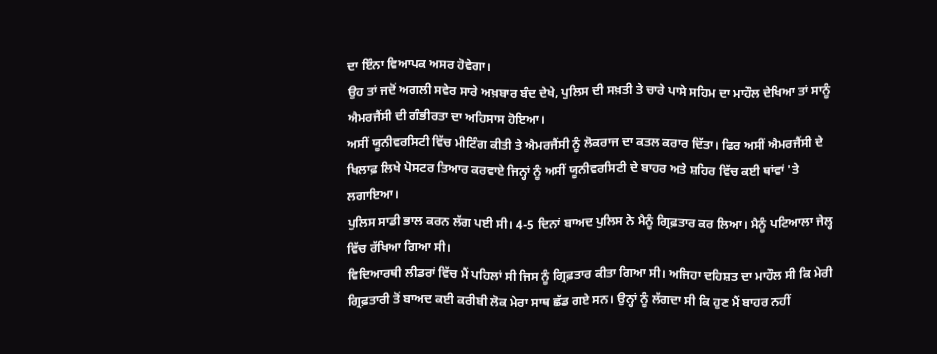ਦਾ ਇੰਨਾ ਵਿਆਪਕ ਅਸਰ ਹੋਵੇਗਾ।
ਉਹ ਤਾਂ ਜਦੋਂ ਅਗਲੀ ਸਵੇਰ ਸਾਰੇ ਅਖ਼ਬਾਰ ਬੰਦ ਦੇਖੇ, ਪੁਲਿਸ ਦੀ ਸਖ਼ਤੀ ਤੇ ਚਾਰੇ ਪਾਸੇ ਸਹਿਮ ਦਾ ਮਾਹੌਲ ਦੇਖਿਆ ਤਾਂ ਸਾਨੂੰ ਐਮਰਜੈਂਸੀ ਦੀ ਗੰਭੀਰਤਾ ਦਾ ਅਹਿਸਾਸ ਹੋਇਆ।
ਅਸੀਂ ਯੂਨੀਵਰਸਿਟੀ ਵਿੱਚ ਮੀਟਿੰਗ ਕੀਤੀ ਤੇ ਐਮਰਜੈਂਸੀ ਨੂੰ ਲੋਕਰਾਜ ਦਾ ਕਤਲ ਕਰਾਰ ਦਿੱਤਾ। ਫਿਰ ਅਸੀਂ ਐਮਰਜੈਂਸੀ ਦੇ ਖਿਲਾਫ਼ ਲਿਖੇ ਪੋਸਟਰ ਤਿਆਰ ਕਰਵਾਏ ਜਿਨ੍ਹਾਂ ਨੂੰ ਅਸੀਂ ਯੂਨੀਵਰਸਿਟੀ ਦੇ ਬਾਹਰ ਅਤੇ ਸ਼ਹਿਰ ਵਿੱਚ ਕਈ ਥਾਂਵਾਂ 'ਤੇ ਲਗਾਇਆ।
ਪੁਲਿਸ ਸਾਡੀ ਭਾਲ ਕਰਨ ਲੱਗ ਪਈ ਸੀ। 4-5 ਦਿਨਾਂ ਬਾਅਦ ਪੁਲਿਸ ਨੇ ਮੈਨੂੰ ਗ੍ਰਿਫ਼ਤਾਰ ਕਰ ਲਿਆ। ਮੈਨੂੰ ਪਟਿਆਲਾ ਜੇਲ੍ਹ ਵਿੱਚ ਰੱਖਿਆ ਗਿਆ ਸੀ।
ਵਿਦਿਆਰਥੀ ਲੀਡਰਾਂ ਵਿੱਚ ਮੈਂ ਪਹਿਲਾਂ ਸੀ ਜਿਸ ਨੂੰ ਗ੍ਰਿਫ਼ਤਾਰ ਕੀਤਾ ਗਿਆ ਸੀ। ਅਜਿਹਾ ਦਹਿਸ਼ਤ ਦਾ ਮਾਹੌਲ ਸੀ ਕਿ ਮੇਰੀ ਗ੍ਰਿਫ਼ਤਾਰੀ ਤੋਂ ਬਾਅਦ ਕਈ ਕਰੀਬੀ ਲੋਕ ਮੇਰਾ ਸਾਥ ਛੱਡ ਗਏ ਸਨ। ਉਨ੍ਹਾਂ ਨੂੰ ਲੱਗਦਾ ਸੀ ਕਿ ਹੁਣ ਮੈਂ ਬਾਹਰ ਨਹੀਂ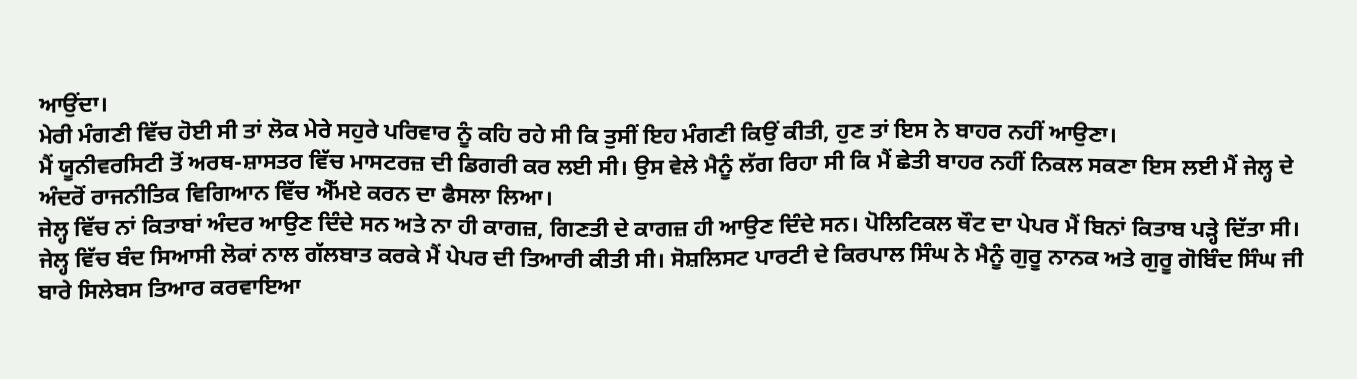ਆਉਂਦਾ।
ਮੇਰੀ ਮੰਗਣੀ ਵਿੱਚ ਹੋਈ ਸੀ ਤਾਂ ਲੋਕ ਮੇਰੇ ਸਹੁਰੇ ਪਰਿਵਾਰ ਨੂੰ ਕਹਿ ਰਹੇ ਸੀ ਕਿ ਤੁਸੀਂ ਇਹ ਮੰਗਣੀ ਕਿਉਂ ਕੀਤੀ, ਹੁਣ ਤਾਂ ਇਸ ਨੇ ਬਾਹਰ ਨਹੀਂ ਆਉਣਾ।
ਮੈਂ ਯੂਨੀਵਰਸਿਟੀ ਤੋਂ ਅਰਥ-ਸ਼ਾਸਤਰ ਵਿੱਚ ਮਾਸਟਰਜ਼ ਦੀ ਡਿਗਰੀ ਕਰ ਲਈ ਸੀ। ਉਸ ਵੇਲੇ ਮੈਨੂੰ ਲੱਗ ਰਿਹਾ ਸੀ ਕਿ ਮੈਂ ਛੇਤੀ ਬਾਹਰ ਨਹੀਂ ਨਿਕਲ ਸਕਣਾ ਇਸ ਲਈ ਮੈਂ ਜੇਲ੍ਹ ਦੇ ਅੰਦਰੋਂ ਰਾਜਨੀਤਿਕ ਵਿਗਿਆਨ ਵਿੱਚ ਐੱਮਏ ਕਰਨ ਦਾ ਫੈਸਲਾ ਲਿਆ।
ਜੇਲ੍ਹ ਵਿੱਚ ਨਾਂ ਕਿਤਾਬਾਂ ਅੰਦਰ ਆਉਣ ਦਿੰਦੇ ਸਨ ਅਤੇ ਨਾ ਹੀ ਕਾਗਜ਼, ਗਿਣਤੀ ਦੇ ਕਾਗਜ਼ ਹੀ ਆਉਣ ਦਿੰਦੇ ਸਨ। ਪੋਲਿਟਿਕਲ ਥੌਟ ਦਾ ਪੇਪਰ ਮੈਂ ਬਿਨਾਂ ਕਿਤਾਬ ਪੜ੍ਹੇ ਦਿੱਤਾ ਸੀ।
ਜੇਲ੍ਹ ਵਿੱਚ ਬੰਦ ਸਿਆਸੀ ਲੋਕਾਂ ਨਾਲ ਗੱਲਬਾਤ ਕਰਕੇ ਮੈਂ ਪੇਪਰ ਦੀ ਤਿਆਰੀ ਕੀਤੀ ਸੀ। ਸੋਸ਼ਲਿਸਟ ਪਾਰਟੀ ਦੇ ਕਿਰਪਾਲ ਸਿੰਘ ਨੇ ਮੈਨੂੰ ਗੁਰੂ ਨਾਨਕ ਅਤੇ ਗੁਰੂ ਗੋਬਿੰਦ ਸਿੰਘ ਜੀ ਬਾਰੇ ਸਿਲੇਬਸ ਤਿਆਰ ਕਰਵਾਇਆ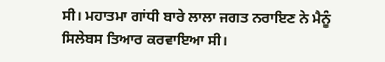ਸੀ। ਮਹਾਤਮਾ ਗਾਂਧੀ ਬਾਰੇ ਲਾਲਾ ਜਗਤ ਨਰਾਇਣ ਨੇ ਮੈਨੂੰ ਸਿਲੇਬਸ ਤਿਆਰ ਕਰਵਾਇਆ ਸੀ।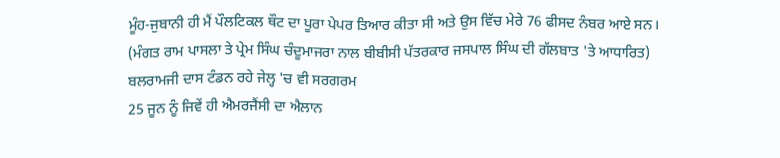ਮੂੰਹ-ਜੁਬਾਨੀ ਹੀ ਮੈਂ ਪੌਲਟਿਕਲ ਥੌਟ ਦਾ ਪੂਰਾ ਪੇਪਰ ਤਿਆਰ ਕੀਤਾ ਸੀ ਅਤੇ ਉਸ ਵਿੱਚ ਮੇਰੇ 76 ਫੀਸਦ ਨੰਬਰ ਆਏ ਸਨ।
(ਮੰਗਤ ਰਾਮ ਪਾਸਲਾ ਤੇ ਪ੍ਰੇਮ ਸਿੰਘ ਚੰਦੂਮਾਜਰਾ ਨਾਲ ਬੀਬੀਸੀ ਪੱਤਰਕਾਰ ਜਸਪਾਲ ਸਿੰਘ ਦੀ ਗੱਲਬਾਤ 'ਤੇ ਆਧਾਰਿਤ)
ਬਲਰਾਮਜੀ ਦਾਸ ਟੰਡਨ ਰਹੇ ਜੇਲ੍ਹ 'ਚ ਵੀ ਸਰਗਰਮ
25 ਜੂਨ ਨੂੰ ਜਿਵੇਂ ਹੀ ਐਮਰਜੈਂਸੀ ਦਾ ਐਲਾਨ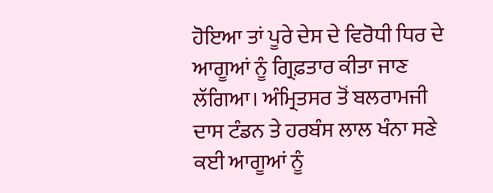ਹੋਇਆ ਤਾਂ ਪੂਰੇ ਦੇਸ ਦੇ ਵਿਰੋਧੀ ਧਿਰ ਦੇ ਆਗੂਆਂ ਨੂੰ ਗ੍ਰਿਫ਼ਤਾਰ ਕੀਤਾ ਜਾਣ ਲੱਗਿਆ। ਅੰਮ੍ਰਿਤਸਰ ਤੋਂ ਬਲਰਾਮਜੀ ਦਾਸ ਟੰਡਨ ਤੇ ਹਰਬੰਸ ਲਾਲ ਖੰਨਾ ਸਣੇ ਕਈ ਆਗੂਆਂ ਨੂੰ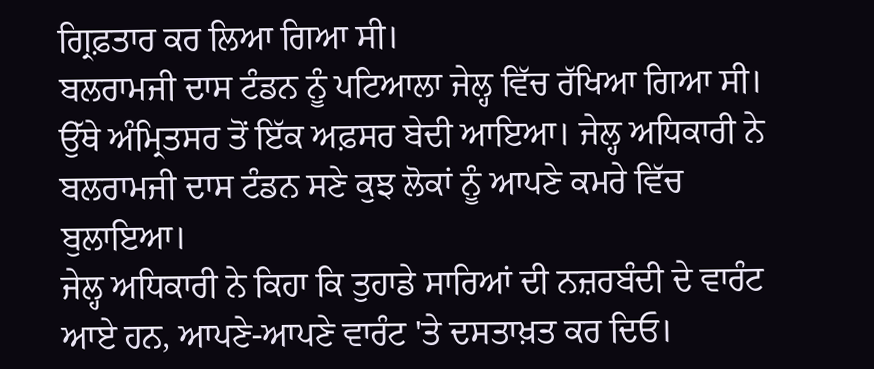ਗ੍ਰਿਫ਼ਤਾਰ ਕਰ ਲਿਆ ਗਿਆ ਸੀ।
ਬਲਰਾਮਜੀ ਦਾਸ ਟੰਡਨ ਨੂੰ ਪਟਿਆਲਾ ਜੇਲ੍ਹ ਵਿੱਚ ਰੱਖਿਆ ਗਿਆ ਸੀ। ਉੱਥੇ ਅੰਮ੍ਰਿਤਸਰ ਤੋਂ ਇੱਕ ਅਫ਼ਸਰ ਬੇਦੀ ਆਇਆ। ਜੇਲ੍ਹ ਅਧਿਕਾਰੀ ਨੇ ਬਲਰਾਮਜੀ ਦਾਸ ਟੰਡਨ ਸਣੇ ਕੁਝ ਲੋਕਾਂ ਨੂੰ ਆਪਣੇ ਕਮਰੇ ਵਿੱਚ ਬੁਲਾਇਆ।
ਜੇਲ੍ਹ ਅਧਿਕਾਰੀ ਨੇ ਕਿਹਾ ਕਿ ਤੁਹਾਡੇ ਸਾਰਿਆਂ ਦੀ ਨਜ਼ਰਬੰਦੀ ਦੇ ਵਾਰੰਟ ਆਏ ਹਨ, ਆਪਣੇ-ਆਪਣੇ ਵਾਰੰਟ 'ਤੇ ਦਸਤਾਖ਼ਤ ਕਰ ਦਿਓ।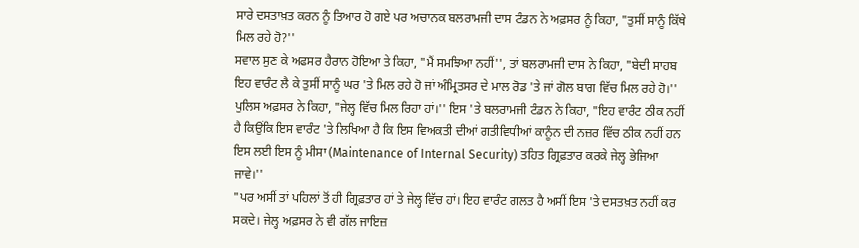ਸਾਰੇ ਦਸਤਾਖ਼ਤ ਕਰਨ ਨੂੰ ਤਿਆਰ ਹੋ ਗਏ ਪਰ ਅਚਾਨਕ ਬਲਰਾਮਜੀ ਦਾਸ ਟੰਡਨ ਨੇ ਅਫ਼ਸਰ ਨੂੰ ਕਿਹਾ, "ਤੁਸੀਂ ਸਾਨੂੰ ਕਿੱਥੇ ਮਿਲ ਰਹੇ ਹੋ?''
ਸਵਾਲ ਸੁਣ ਕੇ ਅਫਸਰ ਹੈਰਾਨ ਹੋਇਆ ਤੇ ਕਿਹਾ, "ਮੈਂ ਸਮਝਿਆ ਨਹੀਂ'', ਤਾਂ ਬਲਰਾਮਜੀ ਦਾਸ ਨੇ ਕਿਹਾ, "ਬੇਦੀ ਸਾਹਬ ਇਹ ਵਾਰੰਟ ਲੈ ਕੇ ਤੁਸੀਂ ਸਾਨੂੰ ਘਰ 'ਤੇ ਮਿਲ ਰਹੇ ਹੋ ਜਾਂ ਅੰਮ੍ਰਿਤਸਰ ਦੇ ਮਾਲ ਰੋਡ 'ਤੇ ਜਾਂ ਗੋਲ ਬਾਗ ਵਿੱਚ ਮਿਲ ਰਹੇ ਹੋ।''
ਪੁਲਿਸ ਅਫ਼ਸਰ ਨੇ ਕਿਹਾ, "ਜੇਲ੍ਹ ਵਿੱਚ ਮਿਲ ਰਿਹਾ ਹਾਂ।'' ਇਸ 'ਤੇ ਬਲਰਾਮਜੀ ਟੰਡਨ ਨੇ ਕਿਹਾ, "ਇਹ ਵਾਰੰਟ ਠੀਕ ਨਹੀਂ ਹੈ ਕਿਉਂਕਿ ਇਸ ਵਾਰੰਟ 'ਤੇ ਲਿਖਿਆ ਹੈ ਕਿ ਇਸ ਵਿਅਕਤੀ ਦੀਆਂ ਗਤੀਵਿਧੀਆਂ ਕਾਨੂੰਨ ਦੀ ਨਜ਼ਰ ਵਿੱਚ ਠੀਕ ਨਹੀਂ ਹਨ ਇਸ ਲਈ ਇਸ ਨੂੰ ਮੀਸਾ (Maintenance of Internal Security) ਤਹਿਤ ਗ੍ਰਿਫ਼ਤਾਰ ਕਰਕੇ ਜੇਲ੍ਹ ਭੇਜਿਆ ਜਾਵੇ।''
"ਪਰ ਅਸੀਂ ਤਾਂ ਪਹਿਲਾਂ ਤੋਂ ਹੀ ਗ੍ਰਿਫ਼ਤਾਰ ਹਾਂ ਤੇ ਜੇਲ੍ਹ ਵਿੱਚ ਹਾਂ। ਇਹ ਵਾਰੰਟ ਗਲਤ ਹੈ ਅਸੀਂ ਇਸ 'ਤੇ ਦਸਤਖ਼ਤ ਨਹੀਂ ਕਰ ਸਕਦੇ। ਜੇਲ੍ਹ ਅਫ਼ਸਰ ਨੇ ਵੀ ਗੱਲ ਜਾਇਜ਼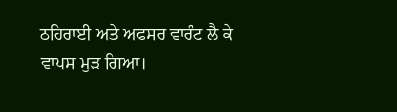ਠਹਿਰਾਈ ਅਤੇ ਅਫਸਰ ਵਾਰੰਟ ਲੈ ਕੇ ਵਾਪਸ ਮੁੜ ਗਿਆ।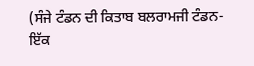(ਸੰਜੇ ਟੰਡਨ ਦੀ ਕਿਤਾਬ ਬਲਰਾਮਜੀ ਟੰਡਨ- ਇੱਕ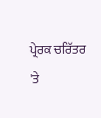ਪ੍ਰੇਰਕ ਚਰਿੱਤਰ 'ਤੇ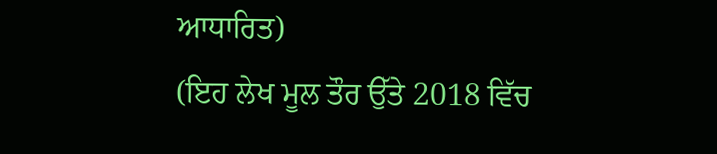ਆਧਾਰਿਤ)
(ਇਹ ਲੇਖ ਮੂਲ ਤੌਰ ਉੱਤੇ 2018 ਵਿੱਚ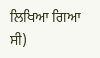ਲਿਖਿਆ ਗਿਆ ਸੀ)